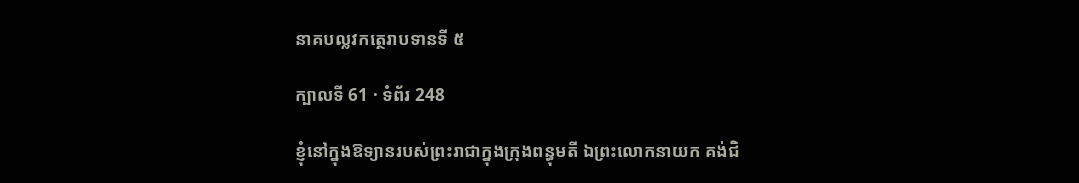នាគបល្លវកត្ថេរាបទានទី ៥

ក្បាលទី 61 · ទំព័រ 248

ខ្ញុំនៅក្នុងឱទ្យានរបស់ព្រះរាជាក្នុងក្រុងពន្ធុមតី ឯព្រះលោកនាយក គង់ជិ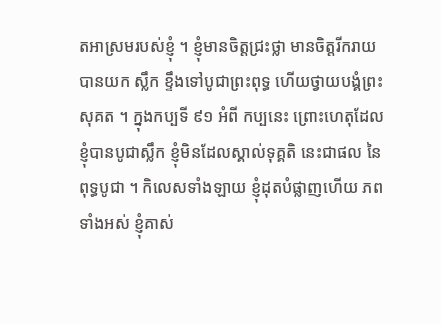តអាស្រមរបស់ខ្ញុំ ។ ខ្ញុំមានចិត្តជ្រះថ្លា មានចិត្តរីករាយ បានយក ស្លឹក ខ្ទឹងទៅបូជាព្រះពុទ្ធ ហើយថ្វាយបង្គំព្រះសុគត ។ ក្នុងកប្បទី ៩១ អំពី កប្បនេះ ព្រោះហេតុដែលខ្ញុំបានបូជាស្លឹក ខ្ញុំមិនដែលស្គាល់ទុគ្គតិ នេះជាផល នៃពុទ្ធបូជា ។ កិលេសទាំងឡាយ ខ្ញុំដុតបំផ្លាញហើយ ភពទាំងអស់ ខ្ញុំគាស់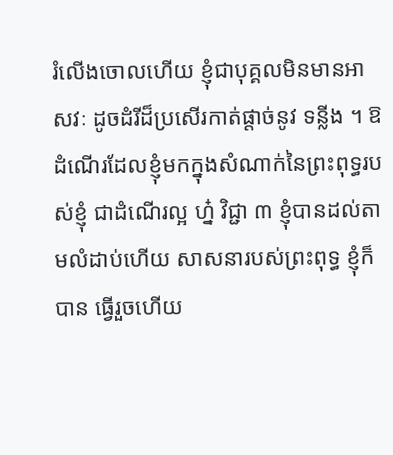រំលើងចោលហើយ ខ្ញុំជាបុគ្គលមិនមានអាសវៈ ដូចដំរីដ៏ប្រសើរកាត់ផ្តាច់នូវ ទន្លីង ។ ឱ ដំណើរដែលខ្ញុំមកក្នុងសំណាក់នៃព្រះពុទ្ធរបស់ខ្ញុំ ជាដំណើរល្អ ហ្ន៎ វិជ្ជា ៣ ខ្ញុំបានដល់តាមលំដាប់ហើយ សាសនារបស់ព្រះពុទ្ធ ខ្ញុំក៏បាន ធ្វើរួចហើយ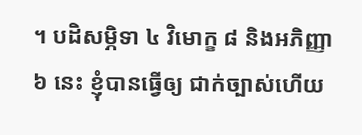។ បដិសម្ភិទា ៤ វិមោក្ខ ៨ និងអភិញ្ញា ៦ នេះ ខ្ញុំបានធ្វើឲ្យ ជាក់ច្បាស់ហើយ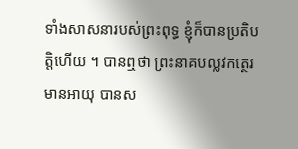ទាំងសាសនារបស់ព្រះពុទ្ធ ខ្ញុំក៏បានប្រតិបត្តិហើយ ។ បានឮថា ព្រះនាគបល្លវកត្ថេរមានអាយុ បានស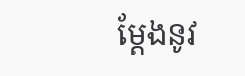ម្តែងនូវ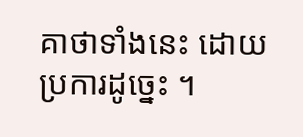គាថាទាំងនេះ ដោយប្រការដូច្នេះ ។